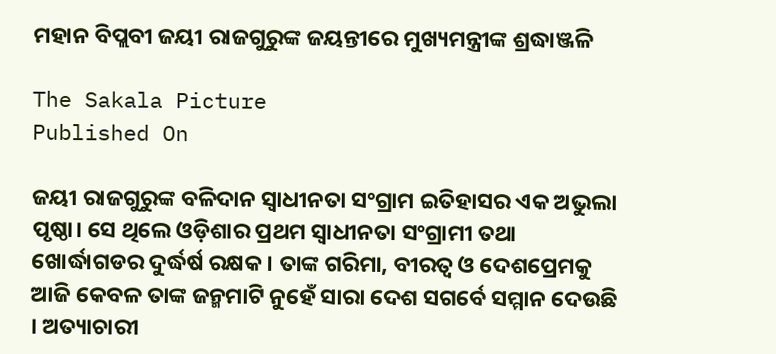ମହାନ ବିପ୍ଲବୀ ଜୟୀ ରାଜଗୁରୁଙ୍କ ଜୟନ୍ତୀରେ ମୁଖ୍ୟମନ୍ତ୍ରୀଙ୍କ ଶ୍ରଦ୍ଧାଞ୍ଜଳି

The Sakala Picture
Published On

ଜୟୀ ରାଜଗୁରୁଙ୍କ ବଳିଦାନ ସ୍ବାଧୀନତା ସଂଗ୍ରାମ ଇତିହାସର ଏକ ଅଭୁଲା ପୃଷ୍ଠା। ସେ ଥିଲେ ଓଡ଼ିଶାର ପ୍ରଥମ ସ୍ବାଧୀନତା ସଂଗ୍ରାମୀ ତଥା ଖୋର୍ଦ୍ଧାଗଡର ଦୁର୍ଦ୍ଧର୍ଷ ରକ୍ଷକ। ତାଙ୍କ ଗରିମା, ବୀରତ୍ଵ ଓ ଦେଶପ୍ରେମକୁ ଆଜି କେବଳ ତାଙ୍କ ଜନ୍ମମାଟି ନୁହେଁ ସାରା ଦେଶ ସଗର୍ବେ ସମ୍ମାନ ଦେଉଛି । ଅତ୍ୟାଚାରୀ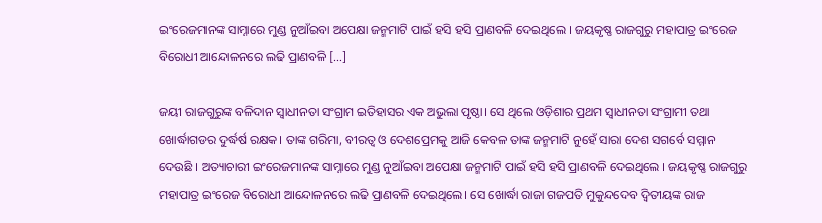ଇଂରେଜମାନଙ୍କ ସାମ୍ନାରେ ମୁଣ୍ଡ ନୁଆଁଇବା ଅପେକ୍ଷା ଜନ୍ମମାଟି ପାଇଁ ହସି ହସି ପ୍ରାଣବଳି ଦେଇଥିଲେ । ଜୟକୃଷ୍ଣ ରାଜଗୁରୁ ମହାପାତ୍ର ଇଂରେଜ ବିରୋଧୀ ଆନ୍ଦୋଳନରେ ଲଢି ପ୍ରାଣବଳି […]

ଜୟୀ ରାଜଗୁରୁଙ୍କ ବଳିଦାନ ସ୍ବାଧୀନତା ସଂଗ୍ରାମ ଇତିହାସର ଏକ ଅଭୁଲା ପୃଷ୍ଠା। ସେ ଥିଲେ ଓଡ଼ିଶାର ପ୍ରଥମ ସ୍ବାଧୀନତା ସଂଗ୍ରାମୀ ତଥା ଖୋର୍ଦ୍ଧାଗଡର ଦୁର୍ଦ୍ଧର୍ଷ ରକ୍ଷକ। ତାଙ୍କ ଗରିମା, ବୀରତ୍ଵ ଓ ଦେଶପ୍ରେମକୁ ଆଜି କେବଳ ତାଙ୍କ ଜନ୍ମମାଟି ନୁହେଁ ସାରା ଦେଶ ସଗର୍ବେ ସମ୍ମାନ ଦେଉଛି । ଅତ୍ୟାଚାରୀ ଇଂରେଜମାନଙ୍କ ସାମ୍ନାରେ ମୁଣ୍ଡ ନୁଆଁଇବା ଅପେକ୍ଷା ଜନ୍ମମାଟି ପାଇଁ ହସି ହସି ପ୍ରାଣବଳି ଦେଇଥିଲେ । ଜୟକୃଷ୍ଣ ରାଜଗୁରୁ ମହାପାତ୍ର ଇଂରେଜ ବିରୋଧୀ ଆନ୍ଦୋଳନରେ ଲଢି ପ୍ରାଣବଳି ଦେଇଥିଲେ। ସେ ଖୋର୍ଦ୍ଧା ରାଜା ଗଜପତି ମୁକୁନ୍ଦଦେବ ଦ୍ଵିତୀୟଙ୍କ ରାଜ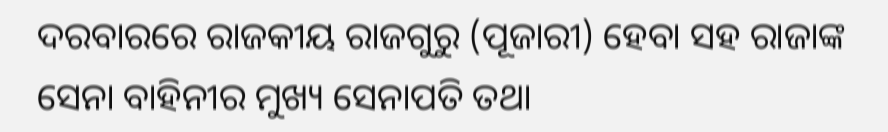ଦରବାରରେ ରାଜକୀୟ ରାଜଗୁରୁ (ପୂଜାରୀ) ହେବା ସହ ରାଜାଙ୍କ ସେନା ବାହିନୀର ମୁଖ୍ୟ ସେନାପତି ତଥା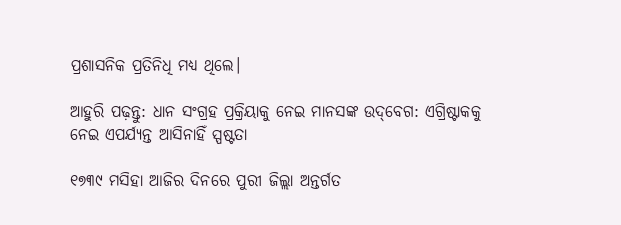ପ୍ରଶାସନିକ ପ୍ରତିନିଧି ମଧ୍ୟ ଥିଲେ।

ଆହୁରି ପଢ଼ନ୍ତୁ: ଧାନ ସଂଗ୍ରହ ପ୍ରକ୍ରିୟାକୁ ନେଇ ମାନସଙ୍କ ଉଦ୍‌ବେଗ: ଏଗ୍ରିଷ୍ଟାକକୁ ନେଇ ଏପର୍ଯ୍ୟନ୍ତ ଆସିନାହିଁ ସ୍ପଷ୍ଟତା

୧୭୩୯ ମସିହା ଆଜିର ଦିନରେ ପୁରୀ ଜିଲ୍ଲା ଅନ୍ତର୍ଗତ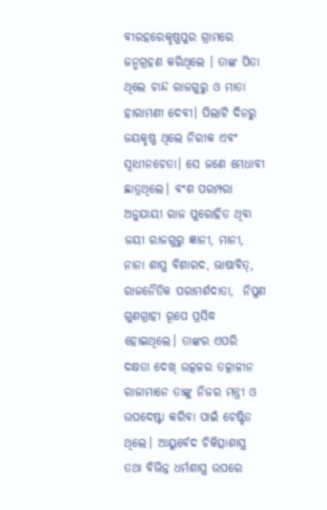ବୀରହରେକୃଷ୍ଣପୁର ଗ୍ରାମରେ ଜନ୍ମଗ୍ରହଣ କରିଥିଲେ । ତାଙ୍କ ପିତା ଥିଲେ ଚାନ୍ଦ ରାଜଗୁରୁ ଓ ମାତା ହାରାମଣୀ ଦେବୀ। ପିଲାଟି ଦିନରୁ ଜୟକୃଷ୍ଣ ଥିଲେ ନିରୀକ ଏବଂ ସ୍ବାଧୀନଚେତା। ସେ ଜଣେ ମେଧାବୀ ଛାତ୍ରଥିଲେ। ବଂଶ ପରମ୍ପରା ଅନୁଯାୟୀ ରାଜ ପୁରୋହିତ ଥିବା ଜୟୀ ରାଜଗୁରୁ ଜ୍ଞାନୀ, ମାନୀ, ନାନା ଶାସ୍ତ୍ର ବିଶାରଦ, ଭାଷାବିତ୍, ରାଜନୈତିକ ପରାମର୍ଶଦାତା,  ନିପୁଣ ଗୁଣଗ୍ରାହୀ ରୂପେ ପ୍ରସିଦ୍ଧ ହୋଇଥିଲେ। ତାଙ୍କର ଏପରି ଦକ୍ଷତା ଦେଖ୍ ଉତ୍କଳର ତତ୍କାଳୀନ ରାଜାମାନେ ତାଙ୍କୁ ନିଜର ମନ୍ତ୍ରୀ ଓ ଉପଦେଷ୍ଟା କରିବା ପାଇଁ ଚେଷ୍ଟିତ ଥିଲେ। ଆୟୁର୍ବେଦ ଚିକିତ୍ସାଶାସ୍ତ୍ର ତଥା ବିଭିନ୍ନ ଧର୍ମଶାସ୍ତ୍ର ଉପରେ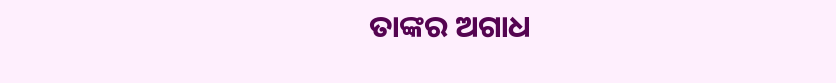ତାଙ୍କର ଅଗାଧ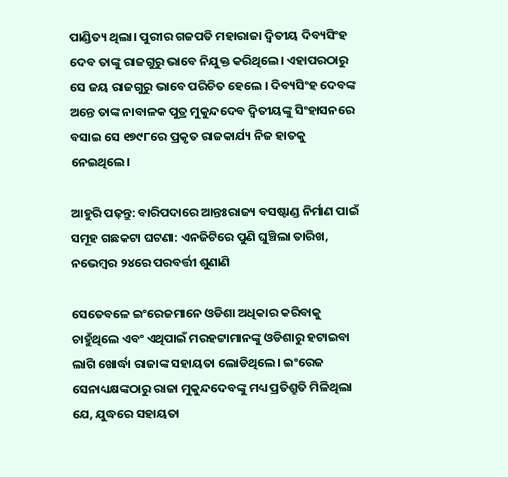ପାଣ୍ଡିତ୍ୟ ଥିଲା। ପୁରୀର ଗଜପତି ମହାରାଜା ଦ୍ଵିତୀୟ ଦିବ୍ୟସିଂହ ଦେବ ତାଙ୍କୁ ରାଜଗୁରୁ ଭାବେ ନିଯୁକ୍ତ କରିଥିଲେ। ଏହାପରଠାରୁ ସେ ଜୟ ରାଜଗୁରୁ ଭାବେ ପରିଚିତ ହେଲେ । ଦିବ୍ୟସିଂହ ଦେବଙ୍କ ଅନ୍ତେ ତାଙ୍କ ନାବାଳକ ପୁତ୍ର ମୁକୁନ୍ଦଦେବ ଦ୍ବିତୀୟଙ୍କୁ ସିଂହାସନରେ ବସାଇ ସେ ୧୭୯୮ରେ ପ୍ରକୃତ ରାଜକାର୍ଯ୍ୟ ନିଜ ହାତକୁ ନେଇଥିଲେ।

ଆହୁରି ପଢ଼ନ୍ତୁ: ବାରିପଦାରେ ଆନ୍ତଃରାଜ୍ୟ ବସଷ୍ଟାଣ୍ଡ ନିର୍ମାଣ ପାଇଁ ସମୂହ ଗଛକଟା ଘଟଣା: ଏନଜିଟିରେ ପୁଣି ଘୁଞ୍ଚିଲା ତାରିଖ, ନଭେମ୍ବର ୨୪ରେ ପରବର୍ତ୍ତୀ ଶୁଣାଣି

ସେତେବଳେ ଇଂରେଜମାନେ ଓଡିଶା ଅଧିକାର କରିବାକୁ ଚାହୁଁଥିଲେ ଏବଂ ଏଥିପାଇଁ ମରହଟ୍ଟାମାନଙ୍କୁ ଓଡିଶାରୁ ହଟାଇବା ଲାଗି ଖୋର୍ଦ୍ଧା ରାଜାଙ୍କ ସହାୟତା ଲୋଡିଥିଲେ। ଇଂରେଜ ସେନାଧ୍ୟକ୍ଷଙ୍କଠାରୁ ରାଜା ମୁକୁନ୍ଦଦେବଙ୍କୁ ମଧ୍ୟ ପ୍ରତିଶ୍ରୁତି ମିଳିଥିଲା ଯେ, ଯୁଦ୍ଧରେ ସହାୟତା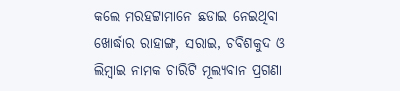କଲେ ମରହଟ୍ଟାମାନେ ଛଡାଇ ନେଇଥିବା ଖୋର୍ଦ୍ଧାର ରାହାଙ୍ଗ, ସରାଇ, ଚବିଶକୁଦ ଓ ଲିମ୍ବାଇ ନାମକ ଚାରିଟି ମୂଲ୍ୟବାନ ପ୍ରଗଣା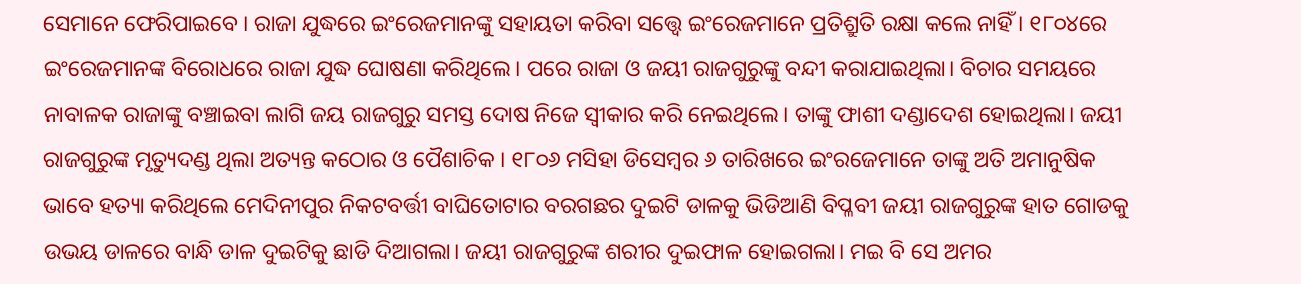ସେମାନେ ଫେରିପାଇବେ । ରାଜା ଯୁଦ୍ଧରେ ଇଂରେଜମାନଙ୍କୁ ସହାୟତା କରିବା ସତ୍ତ୍ବେ ଇଂରେଜମାନେ ପ୍ରତିଶ୍ରୁତି ରକ୍ଷା କଲେ ନାହିଁ । ୧୮୦୪ରେ ଇଂରେଜମାନଙ୍କ ବିରୋଧରେ ରାଜା ଯୁଦ୍ଧ ଘୋଷଣା କରିଥିଲେ। ପରେ ରାଜା ଓ ଜୟୀ ରାଜଗୁରୁଙ୍କୁ ବନ୍ଦୀ କରାଯାଇଥିଲା। ବିଚାର ସମୟରେ ନାବାଳକ ରାଜାଙ୍କୁ ବଞ୍ଚାଇବା ଲାଗି ଜୟ ରାଜଗୁରୁ ସମସ୍ତ ଦୋଷ ନିଜେ ସ୍ବୀକାର କରି ନେଇଥିଲେ। ତାଙ୍କୁ ଫାଶୀ ଦଣ୍ଡାଦେଶ ହୋଇଥିଲା। ଜୟୀ ରାଜଗୁରୁଙ୍କ ମୃତ୍ୟୁଦଣ୍ଡ ଥିଲା ଅତ୍ୟନ୍ତ କଠୋର ଓ ପୈଶାଚିକ । ୧୮୦୬ ମସିହା ଡିସେମ୍ବର ୬ ତାରିଖରେ ଇଂରଜେମାନେ ତାଙ୍କୁ ଅତି ଅମାନୁଷିକ ଭାବେ ହତ୍ୟା କରିଥିଲେ ମେଦିନୀପୁର ନିକଟବର୍ତ୍ତୀ ବାଘିତୋଟାର ବରଗଛର ଦୁଇଟି ଡାଳକୁ ଭିଡିଆଣି ବିପ୍ଳବୀ ଜୟୀ ରାଜଗୁରୁଙ୍କ ହାତ ଗୋଡକୁ ଉଭୟ ଡାଳରେ ବାନ୍ଧି ଡାଳ ଦୁଇଟିକୁ ଛାଡି ଦିଆଗଲା। ଜୟୀ ରାଜଗୁରୁଙ୍କ ଶରୀର ଦୁଇଫାଳ ହୋଇଗଲା। ମଇ ବି ସେ ଅମର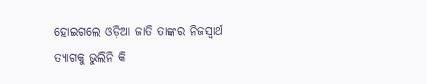ହୋଇଗଲେ ଓଡ଼ିଆ ଜାତି ତାଙ୍କର ନିଜସ୍ବାର୍ଥ ତ୍ୟାଗକୁ ଭୁଲିନି କି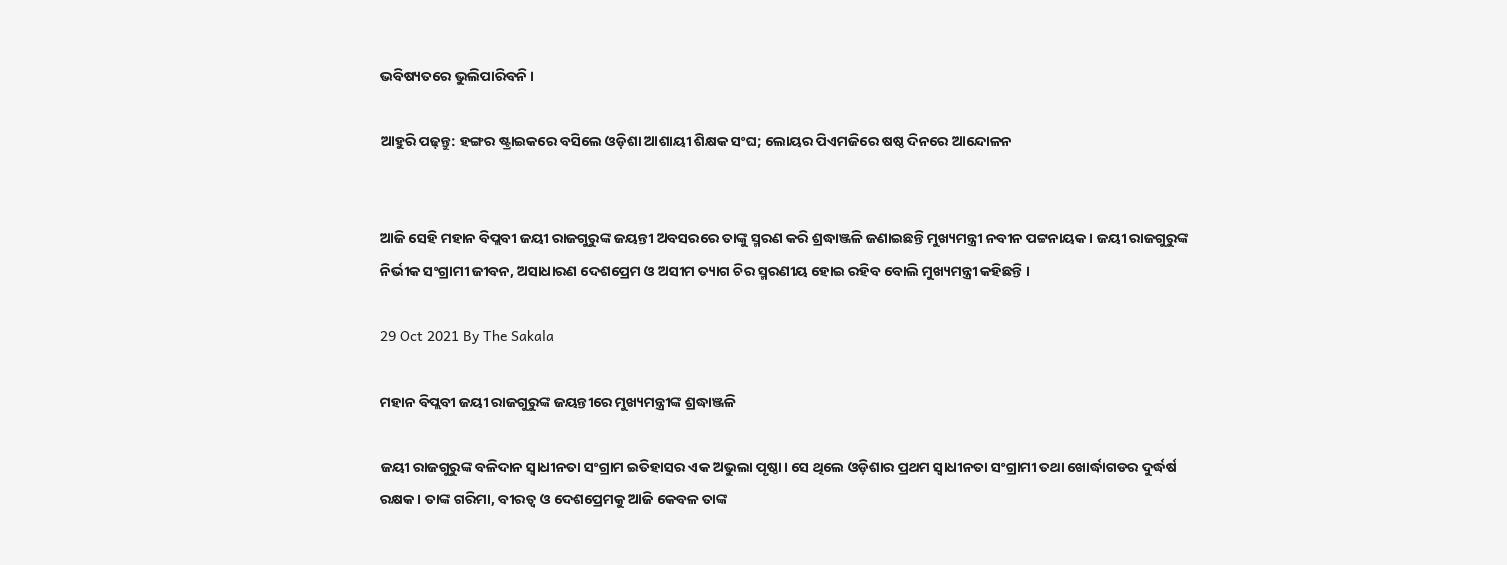ଭବିଷ୍ୟତରେ ଭୁଲିପାରିବନି ।

ଆହୁରି ପଢ଼ନ୍ତୁ: ହଙ୍ଗର ଷ୍ଟ୍ରାଇକରେ ବସିଲେ ଓଡ଼ିଶା ଆଶାୟୀ ଶିକ୍ଷକ ସଂଘ; ଲୋୟର ପିଏମଜିରେ ଷଷ୍ଠ ଦିନରେ ଆନ୍ଦୋଳନ


ଆଜି ସେହି ମହାନ ବିପ୍ଲବୀ ଜୟୀ ରାଜଗୁରୁଙ୍କ ଜୟନ୍ତୀ ଅବସରରେ ତାଙ୍କୁ ସ୍ମରଣ କରି ଶ୍ରଦ୍ଧାଞ୍ଜଳି ଜଣାଇଛନ୍ତି ମୁଖ୍ୟମନ୍ତ୍ରୀ ନବୀନ ପଟ୍ଟନାୟକ । ଜୟୀ ରାଜଗୁରୁଙ୍କ ନିର୍ଭୀକ ସଂଗ୍ରାମୀ ଜୀବନ, ଅସାଧାରଣ ଦେଶପ୍ରେମ ଓ ଅସୀମ ତ୍ୟାଗ ଚିର ସ୍ମରଣୀୟ ହୋଇ ରହିବ ବୋଲି ମୁଖ୍ୟମନ୍ତ୍ରୀ କହିଛନ୍ତି ।

29 Oct 2021 By The Sakala

ମହାନ ବିପ୍ଲବୀ ଜୟୀ ରାଜଗୁରୁଙ୍କ ଜୟନ୍ତୀରେ ମୁଖ୍ୟମନ୍ତ୍ରୀଙ୍କ ଶ୍ରଦ୍ଧାଞ୍ଜଳି

ଜୟୀ ରାଜଗୁରୁଙ୍କ ବଳିଦାନ ସ୍ବାଧୀନତା ସଂଗ୍ରାମ ଇତିହାସର ଏକ ଅଭୁଲା ପୃଷ୍ଠା। ସେ ଥିଲେ ଓଡ଼ିଶାର ପ୍ରଥମ ସ୍ବାଧୀନତା ସଂଗ୍ରାମୀ ତଥା ଖୋର୍ଦ୍ଧାଗଡର ଦୁର୍ଦ୍ଧର୍ଷ ରକ୍ଷକ। ତାଙ୍କ ଗରିମା, ବୀରତ୍ଵ ଓ ଦେଶପ୍ରେମକୁ ଆଜି କେବଳ ତାଙ୍କ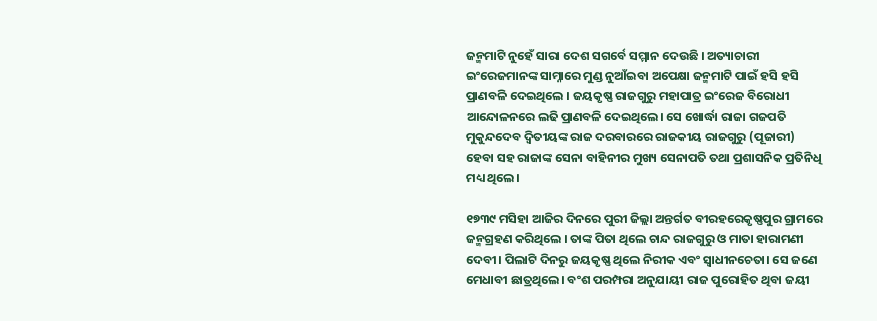ଜନ୍ମମାଟି ନୁହେଁ ସାରା ଦେଶ ସଗର୍ବେ ସମ୍ମାନ ଦେଉଛି । ଅତ୍ୟାଚାରୀ ଇଂରେଜମାନଙ୍କ ସାମ୍ନାରେ ମୁଣ୍ଡ ନୁଆଁଇବା ଅପେକ୍ଷା ଜନ୍ମମାଟି ପାଇଁ ହସି ହସି ପ୍ରାଣବଳି ଦେଇଥିଲେ । ଜୟକୃଷ୍ଣ ରାଜଗୁରୁ ମହାପାତ୍ର ଇଂରେଜ ବିରୋଧୀ ଆନ୍ଦୋଳନରେ ଲଢି ପ୍ରାଣବଳି ଦେଇଥିଲେ। ସେ ଖୋର୍ଦ୍ଧା ରାଜା ଗଜପତି ମୁକୁନ୍ଦଦେବ ଦ୍ଵିତୀୟଙ୍କ ରାଜ ଦରବାରରେ ରାଜକୀୟ ରାଜଗୁରୁ (ପୂଜାରୀ) ହେବା ସହ ରାଜାଙ୍କ ସେନା ବାହିନୀର ମୁଖ୍ୟ ସେନାପତି ତଥା ପ୍ରଶାସନିକ ପ୍ରତିନିଧି ମଧ୍ୟ ଥିଲେ।

୧୭୩୯ ମସିହା ଆଜିର ଦିନରେ ପୁରୀ ଜିଲ୍ଲା ଅନ୍ତର୍ଗତ ବୀରହରେକୃଷ୍ଣପୁର ଗ୍ରାମରେ ଜନ୍ମଗ୍ରହଣ କରିଥିଲେ । ତାଙ୍କ ପିତା ଥିଲେ ଚାନ୍ଦ ରାଜଗୁରୁ ଓ ମାତା ହାରାମଣୀ ଦେବୀ। ପିଲାଟି ଦିନରୁ ଜୟକୃଷ୍ଣ ଥିଲେ ନିରୀକ ଏବଂ ସ୍ବାଧୀନଚେତା। ସେ ଜଣେ ମେଧାବୀ ଛାତ୍ରଥିଲେ। ବଂଶ ପରମ୍ପରା ଅନୁଯାୟୀ ରାଜ ପୁରୋହିତ ଥିବା ଜୟୀ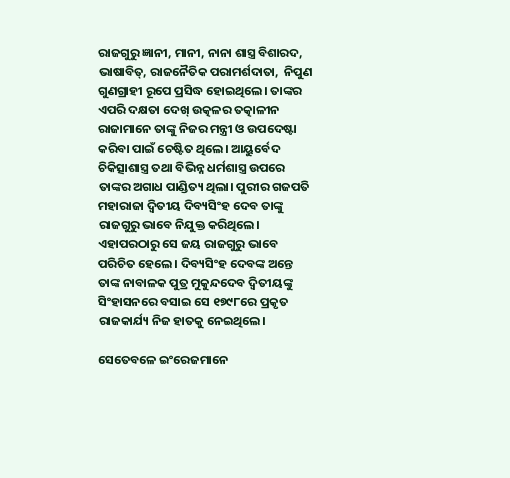ରାଜଗୁରୁ ଜ୍ଞାନୀ, ମାନୀ, ନାନା ଶାସ୍ତ୍ର ବିଶାରଦ, ଭାଷାବିତ୍, ରାଜନୈତିକ ପରାମର୍ଶଦାତା,  ନିପୁଣ ଗୁଣଗ୍ରାହୀ ରୂପେ ପ୍ରସିଦ୍ଧ ହୋଇଥିଲେ। ତାଙ୍କର ଏପରି ଦକ୍ଷତା ଦେଖ୍ ଉତ୍କଳର ତତ୍କାଳୀନ ରାଜାମାନେ ତାଙ୍କୁ ନିଜର ମନ୍ତ୍ରୀ ଓ ଉପଦେଷ୍ଟା କରିବା ପାଇଁ ଚେଷ୍ଟିତ ଥିଲେ। ଆୟୁର୍ବେଦ ଚିକିତ୍ସାଶାସ୍ତ୍ର ତଥା ବିଭିନ୍ନ ଧର୍ମଶାସ୍ତ୍ର ଉପରେ ତାଙ୍କର ଅଗାଧ ପାଣ୍ଡିତ୍ୟ ଥିଲା। ପୁରୀର ଗଜପତି ମହାରାଜା ଦ୍ଵିତୀୟ ଦିବ୍ୟସିଂହ ଦେବ ତାଙ୍କୁ ରାଜଗୁରୁ ଭାବେ ନିଯୁକ୍ତ କରିଥିଲେ। ଏହାପରଠାରୁ ସେ ଜୟ ରାଜଗୁରୁ ଭାବେ ପରିଚିତ ହେଲେ । ଦିବ୍ୟସିଂହ ଦେବଙ୍କ ଅନ୍ତେ ତାଙ୍କ ନାବାଳକ ପୁତ୍ର ମୁକୁନ୍ଦଦେବ ଦ୍ବିତୀୟଙ୍କୁ ସିଂହାସନରେ ବସାଇ ସେ ୧୭୯୮ରେ ପ୍ରକୃତ ରାଜକାର୍ଯ୍ୟ ନିଜ ହାତକୁ ନେଇଥିଲେ।

ସେତେବଳେ ଇଂରେଜମାନେ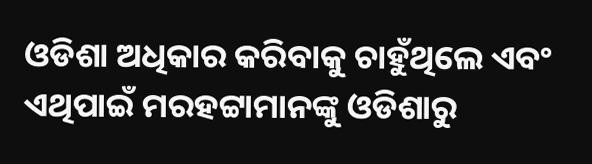ଓଡିଶା ଅଧିକାର କରିବାକୁ ଚାହୁଁଥିଲେ ଏବଂ ଏଥିପାଇଁ ମରହଟ୍ଟାମାନଙ୍କୁ ଓଡିଶାରୁ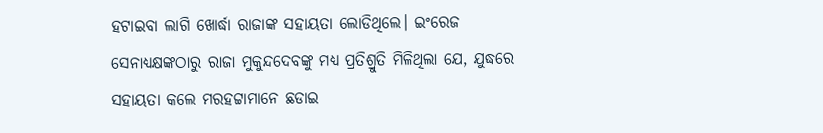ହଟାଇବା ଲାଗି ଖୋର୍ଦ୍ଧା ରାଜାଙ୍କ ସହାୟତା ଲୋଡିଥିଲେ। ଇଂରେଜ ସେନାଧ୍ୟକ୍ଷଙ୍କଠାରୁ ରାଜା ମୁକୁନ୍ଦଦେବଙ୍କୁ ମଧ୍ୟ ପ୍ରତିଶ୍ରୁତି ମିଳିଥିଲା ଯେ, ଯୁଦ୍ଧରେ ସହାୟତା କଲେ ମରହଟ୍ଟାମାନେ ଛଡାଇ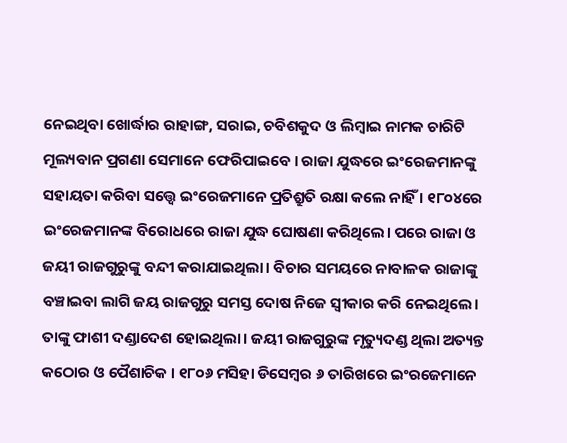ନେଇଥିବା ଖୋର୍ଦ୍ଧାର ରାହାଙ୍ଗ, ସରାଇ, ଚବିଶକୁଦ ଓ ଲିମ୍ବାଇ ନାମକ ଚାରିଟି ମୂଲ୍ୟବାନ ପ୍ରଗଣା ସେମାନେ ଫେରିପାଇବେ । ରାଜା ଯୁଦ୍ଧରେ ଇଂରେଜମାନଙ୍କୁ ସହାୟତା କରିବା ସତ୍ତ୍ବେ ଇଂରେଜମାନେ ପ୍ରତିଶ୍ରୁତି ରକ୍ଷା କଲେ ନାହିଁ । ୧୮୦୪ରେ ଇଂରେଜମାନଙ୍କ ବିରୋଧରେ ରାଜା ଯୁଦ୍ଧ ଘୋଷଣା କରିଥିଲେ। ପରେ ରାଜା ଓ ଜୟୀ ରାଜଗୁରୁଙ୍କୁ ବନ୍ଦୀ କରାଯାଇଥିଲା। ବିଚାର ସମୟରେ ନାବାଳକ ରାଜାଙ୍କୁ ବଞ୍ଚାଇବା ଲାଗି ଜୟ ରାଜଗୁରୁ ସମସ୍ତ ଦୋଷ ନିଜେ ସ୍ବୀକାର କରି ନେଇଥିଲେ। ତାଙ୍କୁ ଫାଶୀ ଦଣ୍ଡାଦେଶ ହୋଇଥିଲା। ଜୟୀ ରାଜଗୁରୁଙ୍କ ମୃତ୍ୟୁଦଣ୍ଡ ଥିଲା ଅତ୍ୟନ୍ତ କଠୋର ଓ ପୈଶାଚିକ । ୧୮୦୬ ମସିହା ଡିସେମ୍ବର ୬ ତାରିଖରେ ଇଂରଜେମାନେ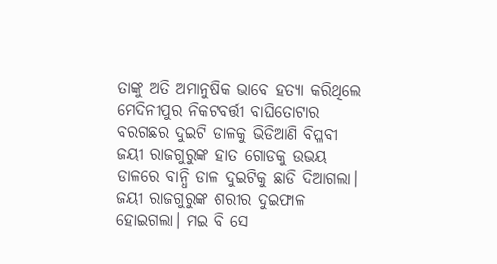ତାଙ୍କୁ ଅତି ଅମାନୁଷିକ ଭାବେ ହତ୍ୟା କରିଥିଲେ ମେଦିନୀପୁର ନିକଟବର୍ତ୍ତୀ ବାଘିତୋଟାର ବରଗଛର ଦୁଇଟି ଡାଳକୁ ଭିଡିଆଣି ବିପ୍ଳବୀ ଜୟୀ ରାଜଗୁରୁଙ୍କ ହାତ ଗୋଡକୁ ଉଭୟ ଡାଳରେ ବାନ୍ଧି ଡାଳ ଦୁଇଟିକୁ ଛାଡି ଦିଆଗଲା। ଜୟୀ ରାଜଗୁରୁଙ୍କ ଶରୀର ଦୁଇଫାଳ ହୋଇଗଲା। ମଇ ବି ସେ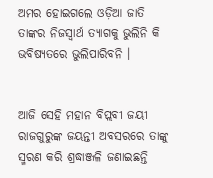ଅମର ହୋଇଗଲେ ଓଡ଼ିଆ ଜାତି ତାଙ୍କର ନିଜସ୍ବାର୍ଥ ତ୍ୟାଗକୁ ଭୁଲିନି କି ଭବିଷ୍ୟତରେ ଭୁଲିପାରିବନି ।


ଆଜି ସେହି ମହାନ ବିପ୍ଲବୀ ଜୟୀ ରାଜଗୁରୁଙ୍କ ଜୟନ୍ତୀ ଅବସରରେ ତାଙ୍କୁ ସ୍ମରଣ କରି ଶ୍ରଦ୍ଧାଞ୍ଜଳି ଜଣାଇଛନ୍ତି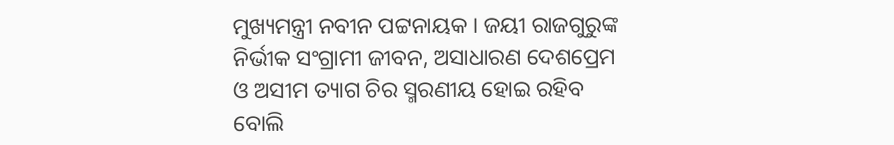ମୁଖ୍ୟମନ୍ତ୍ରୀ ନବୀନ ପଟ୍ଟନାୟକ । ଜୟୀ ରାଜଗୁରୁଙ୍କ ନିର୍ଭୀକ ସଂଗ୍ରାମୀ ଜୀବନ, ଅସାଧାରଣ ଦେଶପ୍ରେମ ଓ ଅସୀମ ତ୍ୟାଗ ଚିର ସ୍ମରଣୀୟ ହୋଇ ରହିବ ବୋଲି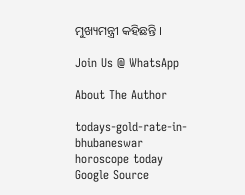ମୁଖ୍ୟମନ୍ତ୍ରୀ କହିଛନ୍ତି ।

Join Us @ WhatsApp

About The Author

todays-gold-rate-in-bhubaneswar
horoscope today
Google Source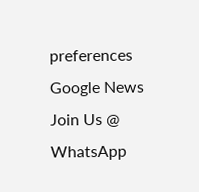preferences
Google News
Join Us @ WhatsApp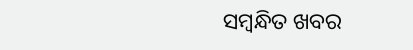ସମ୍ବନ୍ଧିତ ଖବର